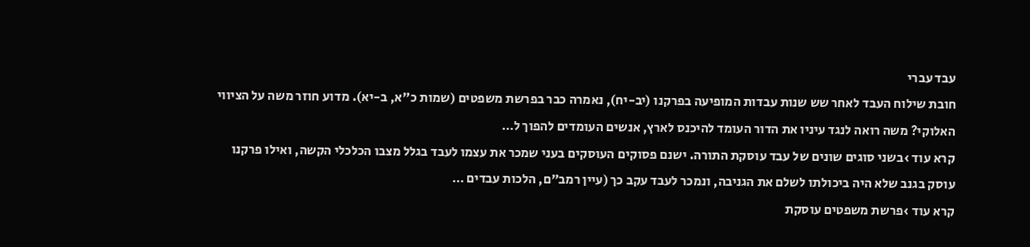עבד עברי
חובת שילוח העבד לאחר שש שנות עבדות המופיעה בפרקנו (יב-יח), נאמרה כבר בפרשת משפטים (שמות כ"א, ב-יא). מדוע חוזר משה על הציווי האלוקי? משה רואה לנגד עיניו את הדור העומד להיכנס לארץ, אנשים העומדים להפוך ל…
קרא עוד ›בשני סוגים שונים של עבד עוסקת התורה. ישנם פסוקים העוסקים בעני שמכר את עצמו לעבד בגלל מצבו הכלכלי הקשה, ואילו פרקנו עוסק בגנב שלא היה ביכולתו לשלם את הגניבה, ונמכר לעבד עקב כך (עיין רמב"ם, הלכות עבדים …
קרא עוד ›פרשת משפטים עוסקת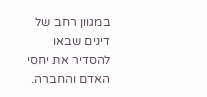במגוון רחב של דינים שבאו להסדיר את יחסי האדם והחברה.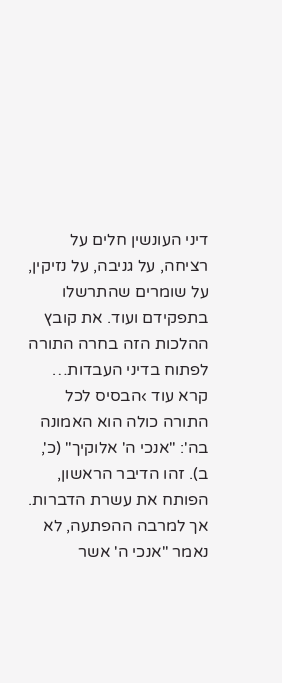דיני העונשין חלים על רציחה, על גניבה, על נזיקין, על שומרים שהתרשלו בתפקידם ועוד. את קובץ ההלכות הזה בחרה התורה לפתוח בדיני העבדות…
קרא עוד ›הבסיס לכל התורה כולה הוא האמונה בה': "אנכי ה' אלוקיך" (כ', ב). זהו הדיבר הראשון, הפותח את עשרת הדברות. אך למרבה ההפתעה, לא נאמר "אנכי ה' אשר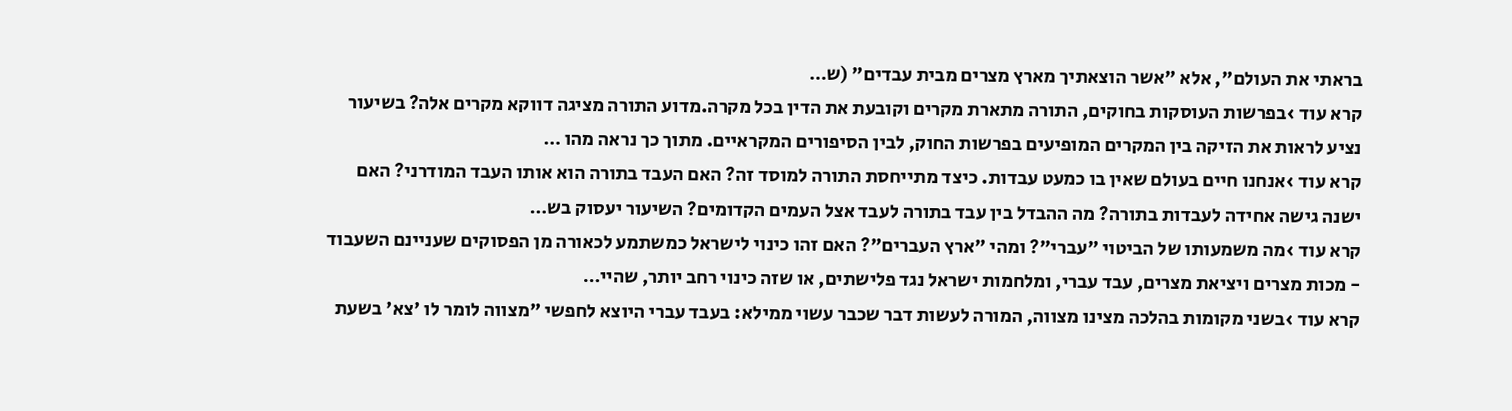בראתי את העולם", אלא "אשר הוצאתיך מארץ מצרים מבית עבדים" (ש…
קרא עוד ›בפרשות העוסקות בחוקים, התורה מתארת מקרים וקובעת את הדין בכל מקרה.מדוע התורה מציגה דווקא מקרים אלה? בשיעור נציע לראות את הזיקה בין המקרים המופיעים בפרשות החוק, לבין הסיפורים המקראיים. מתוך כך נראה מהו …
קרא עוד ›אנחנו חיים בעולם שאין בו כמעט עבדות. כיצד מתייחסת התורה למוסד זה? האם העבד בתורה הוא אותו העבד המודרני? האם ישנה גישה אחידה לעבדות בתורה? מה ההבדל בין עבד בתורה לעבד אצל העמים הקדומים? השיעור יעסוק בש…
קרא עוד ›מה משמעותו של הביטוי "עברי"? ומהי "ארץ העברים"? האם זהו כינוי לישראל כמשתמע לכאורה מן הפסוקים שעניינם השעבוד - מכות מצרים ויציאת מצרים, עבד עברי, ומלחמות ישראל נגד פלישתים, או שזה כינוי רחב יותר, שהיי…
קרא עוד ›בשני מקומות בהלכה מצינו מצווה, המורה לעשות דבר שכבר עשוי ממילא: בעבד עברי היוצא לחפשי "מצווה לומר לו 'צא' בשעת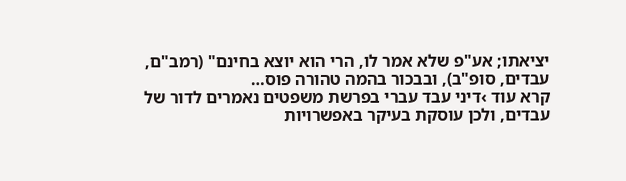יציאתו; אע"פ שלא אמר לו, הרי הוא יוצא בחינם" (רמב"ם, עבדים, סופ"ב), ובבכור בהמה טהורה פוס…
קרא עוד ›דיני עבד עברי בפרשת משפטים נאמרים לדור של עבדים, ולכן עוסקת בעיקר באפשרויות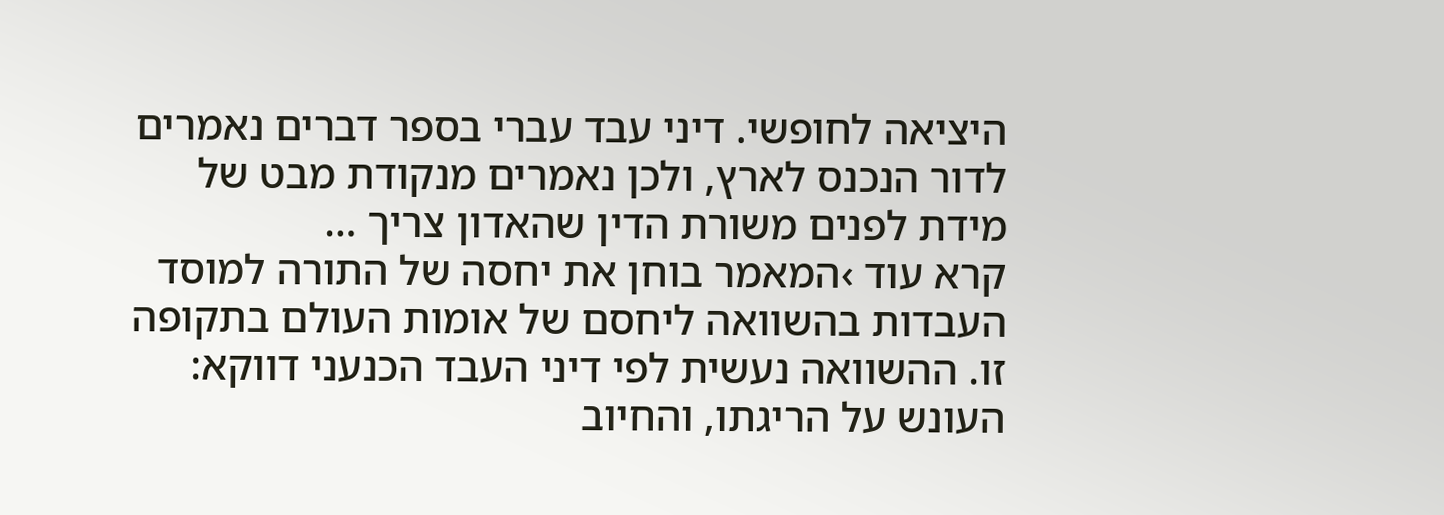היציאה לחופשי. דיני עבד עברי בספר דברים נאמרים לדור הנכנס לארץ, ולכן נאמרים מנקודת מבט של מידת לפנים משורת הדין שהאדון צריך …
קרא עוד ›המאמר בוחן את יחסה של התורה למוסד העבדות בהשוואה ליחסם של אומות העולם בתקופה זו. ההשוואה נעשית לפי דיני העבד הכנעני דווקא: העונש על הריגתו, והחיוב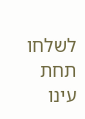לשלחו תחת עינו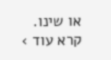או שינו.
קרא עוד ›